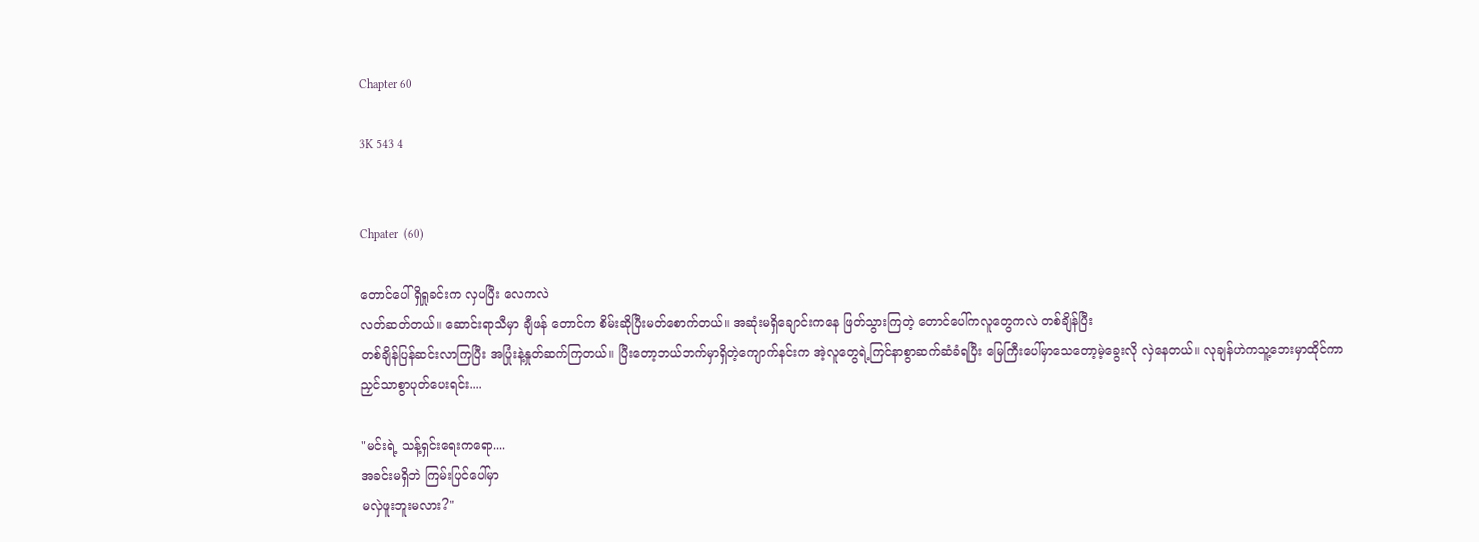Chapter 60

3K 543 4


Chpater  (60)

တောင်ပေါ် ရှိရှုခင်းက လှပပြီး လေကလဲ
လတ်ဆတ်တယ်။ ဆောင်းရာသီမှာ ချီဖန် တောင်က စိမ်းဆိုပြီးမတ်စောက်တယ်။ အဆုံးမရှိချောင်းကနေ ဖြတ်သွားကြတဲ့ တောင်ပေါ်ကလူတွေကလဲ တစ်ချိန်ပြီး
တစ်ချိန်ပြန်ဆင်းလာကြပြီး အပြုံးနဲ့နှုတ်ဆက်ကြတယ်။ ပြီးတော့ဘယ်ဘက်မှာရှိတဲ့ကျောက်နင်းက အဲ့လူတွေရဲ့ကြင်နာစွာဆက်ဆံခံရပြီး မြေကြီးပေါ်မှာသေတော့မဲ့ခွေးလို လှဲနေတယ်။ လုချန်ဟဲကသူ့ဘေးမှာထိုင်ကာ
ညှင်သာစွာပုတ်ပေးရင်း....

"မင်းရဲ့ သန့်ရှင်းရေးကရော....
အခင်းမရှိဘဲ ကြမ်းပြင်ပေါ်မှာ
မလှဲဖူးဘူးမလား?"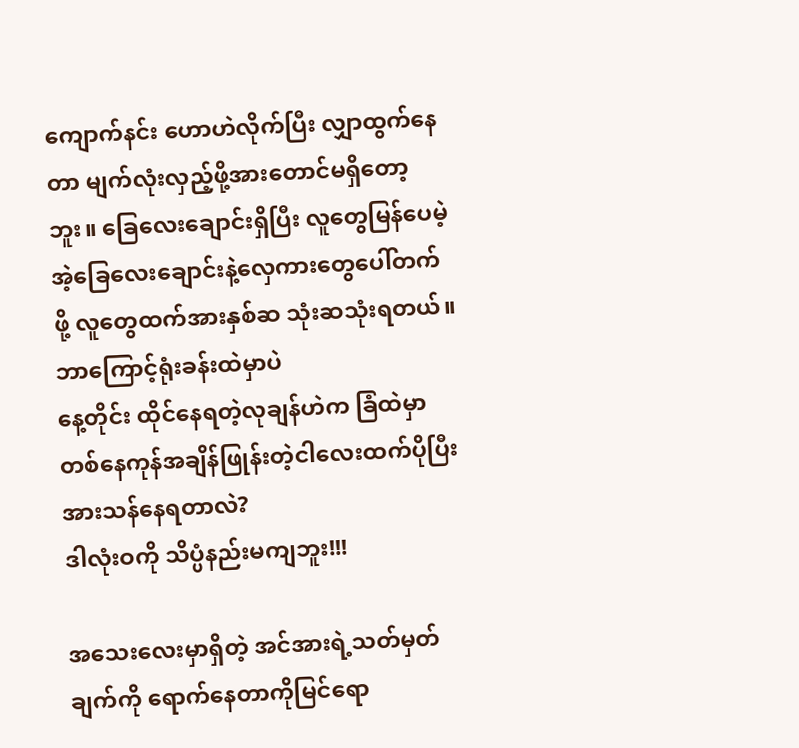ကျောက်နင်း ဟောဟဲလိုက်ပြီး လျှာထွက်နေတာ မျက်လုံးလှည့်ဖို့အားတောင်မရှိတော့ဘူး။ ခြေလေးချောင်းရှိပြီး လူတွေမြန်ပေမဲ့ အဲ့ခြေလေးချောင်းနဲ့လှေကားတွေပေါ်တက်ဖို့ လူတွေထက်အားနှစ်ဆ သုံးဆသုံးရတယ်။ ဘာကြောင့်ရုံးခန်းထဲမှာပဲ
နေ့တိုင်း ထိုင်နေရတဲ့လုချန်ဟဲက ခြံထဲမှာ တစ်နေကုန်အချိန်ဖြုန်းတဲ့ငါလေးထက်ပိုပြီးအားသန်နေရတာလဲ?
ဒါလုံးဝကို သိပ္ပံနည်းမကျဘူး!!!

အသေးလေးမှာရှိတဲ့ အင်အားရဲ့သတ်မှတ်ချက်ကို ရောက်နေတာကိုမြင်ရော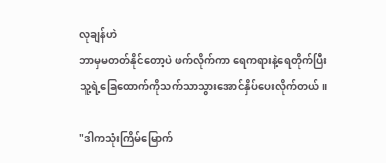လုချန်ဟဲ
ဘာမှမတတ်နိုင်တော့ပဲ ဖက်လိုက်ကာ ရေကရားနဲ့ရေတိုက်ပြီး သူ့ရဲ့ခြေထောက်ကိုသက်သာသွားအောင်နှိပ်ပေးလိုက်တယ်။

"ဒါကသုံးကြိမ်မြောက်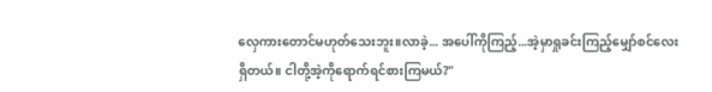လှေကားတောင်မဟုတ်သေးဘူး။လာခဲ့... အပေါ်ကိုကြည့်...အဲ့မှာရှုခင်းကြည့်မျှော်စင်လေးရှိတယ်။ ငါတို့အဲ့ကိုရောက်ရင်စားကြမယ်?"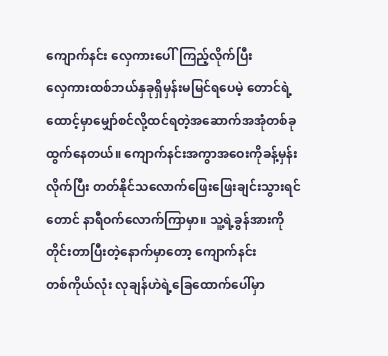ကျောက်နင်း လှေကားပေါ်ကြည့်လိုက်ပြီး
လှေကားထစ်ဘယ်နှခုရှိမှန်းမမြင်ရပေမဲ့ တောင်ရဲ့ထောင့်မှာမျှော်စင်လို့ထင်ရတဲ့အဆောက်အအုံတစ်ခုထွက်နေတယ်။ ကျောက်နင်းအကွာအဝေးကိုခန့်မှန်းလိုက်ပြီး တတ်နိုင်သလောက်ဖြေးဖြေးချင်းသွားရင်တောင် နာရီဝက်လောက်ကြာမှာ။ သူ့ရဲ့ခွန်အားကိုတိုင်းတာပြီးတဲ့နောက်မှာတော့ ကျောက်နင်း
တစ်ကိုယ်လုံး လုချန်ဟဲရဲ့ခြေထောက်ပေါ်မှာ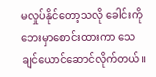မလှုပ်နိုင်တော့သလို ခေါင်းကိုဘေးမှာစောင်းထားကာ သေချင်ယောင်ဆောင်လိုက်တယ်။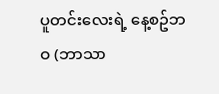ပူတင်းလေးရဲ့ နေ့စဥ်ဘဝ (ဘာသာ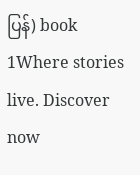ပြန်) book 1Where stories live. Discover now